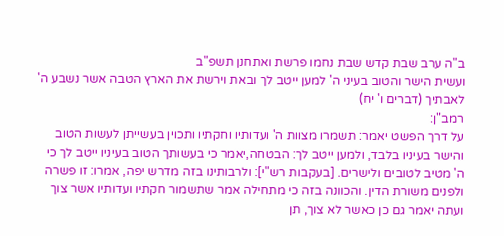ב"ה ערב שבת קדש שבת נחמו פרשת ואתחנן תשפ"ב
ועשית הישר והטוב בעיני ה' למען ייטב לך ובאת וירשת את הארץ הטבה אשר נשבע ה' לאבתיך (דברים ו' יח)
רמב"ן:
על דרך הפשט יאמר: תשמרו מצוות ה' ועדותיו וחקתיו ותכוין בעשייתן לעשות הטוב והישר בעיניו בלבד, ולמען ייטב לך: הבטחה,יאמר כי בעשותך הטוב בעיניו ייטב לך כי ה' מטיב לטובים ולישרים. [בעקבות רש"י]: ולרבותינו בזה מדרש יפה, אמרו: זו פשרה ולפנים משורת הדין. והכוונה בזה כי מתחילה אמר שתשמור חקתיו ועדותיו אשר צוך ועתה יאמר גם כן כאשר לא צוך, תן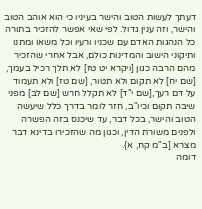דעתך לעשות הטוב והישר בעיניו כי הוא אוהב הטוב והישר, וזה ענין גדול. לפי שאי אפשר להזכיר בתורה כל הנהגות האדם עם שכניו ורעיו וכל משאו ומתנו ותיקוני הישוב והמדינות כולם, אבל אחרי שהזכיר מהם הרבה כגון [ויקרא יט טז] לא תלך רכיל בעמך, [שם יח] לא תקום ולא תטור, [שם טז] ולא תעמוד על דם רעך,[שם י"ד] לא תקלל חרש [שם לב] מפני שיבה תקום וכיו"ב, חזר לומר בדרך כלל שיעשה הטוב והישר, בכל דבר, עד שיכנס בזה הפשרה ולפנים משורת הדין, וכגון מה שהזכירו בדינא דבר מצרא [ב"מ קח, א}.
דומה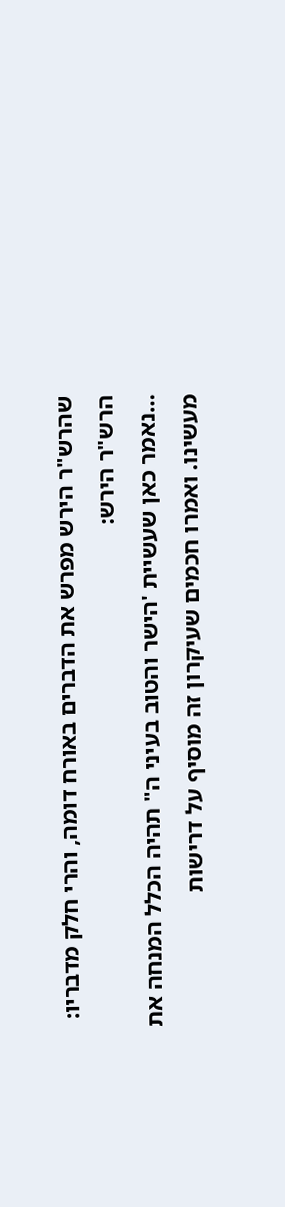שהרש"ר הירש מפרש את הדברים באורח דומה, והרי חלק מדבריו:
הרש"ר הירש:
…נאמר כאן שעשיית 'הישר והטוב בעיני ה" תהיה הכלל המנחה את מעשינו. ואמרו חכמים שעיקרון זה מוסיף על דרישות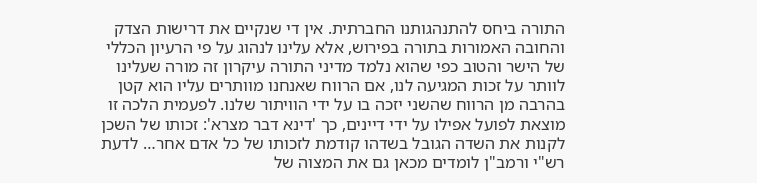התורה ביחס להתנהגותנו החברתית. אין די שנקיים את דרישות הצדק והחובה האמורות בתורה בפירוש, אלא עלינו לנהוג על פי הרעיון הכללי של הישר והטוב כפי שהוא נלמד מדיני התורה עיקרון זה מורה שעלינו לוותר על זכות המגיעה לנו, אם הרווח שאנחנו מוותרים עליו הוא קטן בהרבה מן הרווח שהשני יזכה בו על ידי הוויתור שלנו. לפעמית הלכה זו מוצאת לפועל אפילו על ידי דיינים, כך 'דינא דבר מצרא': זכותו של השכן לקנות את השדה הגובל בשדהו קודמת לזכותו של כל אדם אחר… לדעת רש"י ורמב"ן לומדים מכאן גם את המצוה של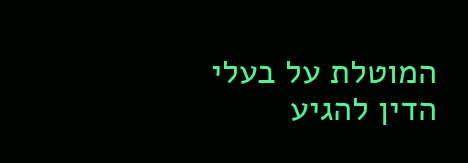המוטלת על בעלי הדין להגיע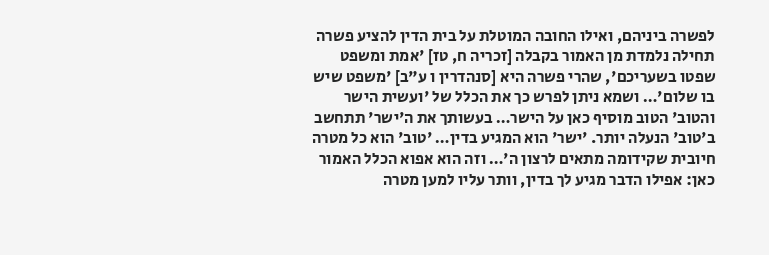לפשרה ביניהם, ואילו החובה המוטלת על בית הדין להציע פשרה תחילה נלמדת מן האמור בקבלה [זכריה ח, טז] 'אמת ומשפט שפטו בשעריכם', שהרי פשרה היא [סנהדרין ו ע"ב] 'משפט שיש בו שלום'… ושמא ניתן לפרש כך את הכלל של 'ועשית הישר והטוב' הטוב מוסיף כאן על הישר… בעשותך את ה'ישר' תתחשב ב'טוב' הנעלה יותר. 'ישר' הוא המגיע בדין… 'טוב' הוא כל מטרה חיובית שקידומה מתאים לרצון ה'… וזה הוא אפוא הכלל האמור כאן: אפילו הדבר מגיע לך בדין, וותר עליו למען מטרה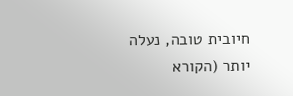חיובית טובה, נעלה יותר (הקורא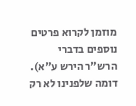מוזמן לקרוא פרטים נוספים בדברי הרש"ר הירש ע"א).
דומה שלפנינו לא רק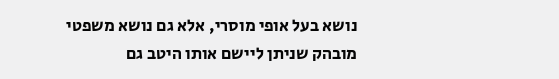נושא בעל אופי מוסרי, אלא גם נושא משפטי מובהק שניתן ליישם אותו היטב גם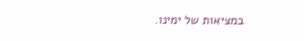במציאות של ימינו.